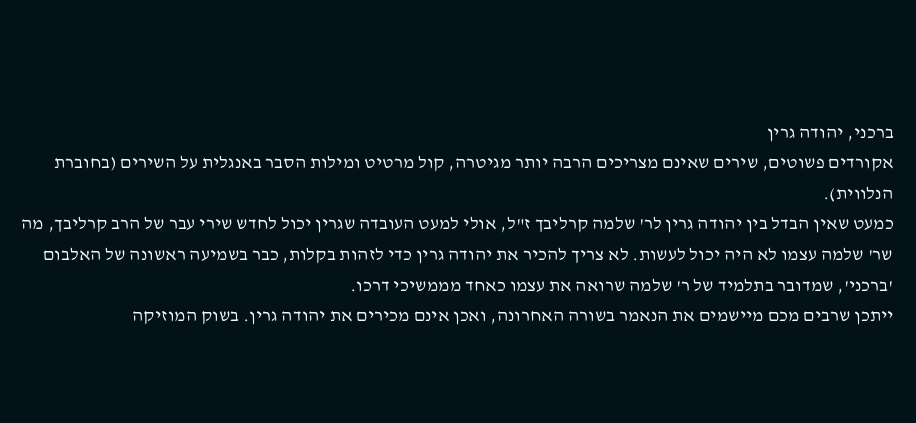ברכני, יהודה גרין
אקורדים פשוטים, שירים שאינם מצריכים הרבה יותר מגיטרה, קול מרטיט ומילות הסבר באנגלית על השירים (בחוברת הנלווית).
כמעט שאין הבדל בין יהודה גרין לר' שלמה קרליבך ז"ל, אולי למעט העובדה שגרין יכול לחדש שירי עבר של הרב קרליבך, מה שר' שלמה עצמו לא היה יכול לעשות. לא צריך להכיר את יהודה גרין כדי לזהות בקלות, כבר בשמיעה ראשונה של האלבום 'ברכני', שמדובר בתלמיד של ר' שלמה שרואה את עצמו כאחד מממשיכי דרכו.
ייתכן שרבים מכם מיישמים את הנאמר בשורה האחרונה, ואכן אינם מכירים את יהודה גרין. בשוק המוזיקה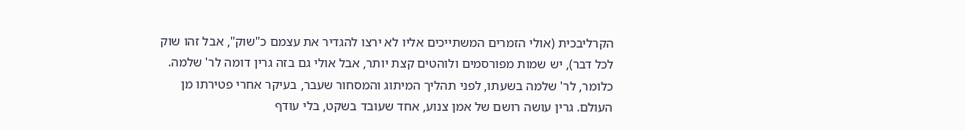הקרליבכית (אולי הזמרים המשתייכים אליו לא ירצו להגדיר את עצמם כ"שוק", אבל זהו שוק לכל דבר), יש שמות מפורסמים ולוהטים קצת יותר, אבל אולי גם בזה גרין דומה לר' שלמה. כלומר, לר' שלמה בשעתו, לפני תהליך המיתוג והמסחור שעבר, בעיקר אחרי פטירתו מן העולם. גרין עושה רושם של אמן צנוע, אחד שעובד בשקט, בלי עודף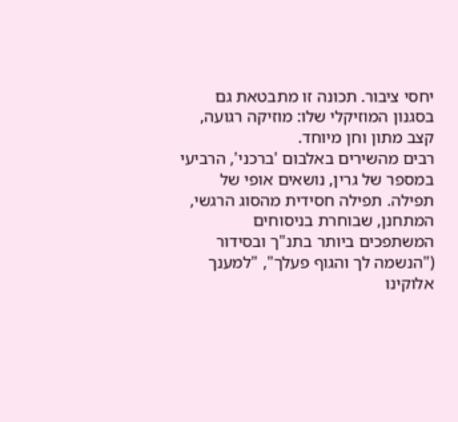יחסי ציבור. תכונה זו מתבטאת גם בסגנון המוזיקלי שלו: מוזיקה רגועה, קצב מתון וחן מיוחד.
רבים מהשירים באלבום 'ברכני', הרביעי במספר של גרין, נושאים אופי של תפילה. תפילה חסידית מהסוג הרגשי, המתחנן, שבוחרת בניסוחים המשתפכים ביותר בתנ"ך ובסידור ("הנשמה לך והגוף פעלך", "למענך אלוקינו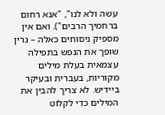עשה ולא לנו", "אנא רחום ברחמיך הרבים"). ואם אין מספיק ניסוחים כאלה – גרין שופך את הנפש בתפילה עצמאית בעלת מילים מקוריות, בעברית ובעיקר ביידיש. לא צריך להבין את המילים כדי לקלוט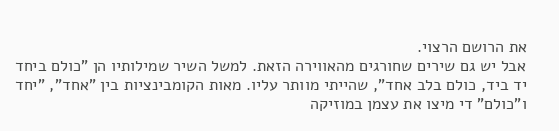את הרושם הרצוי.
אבל יש גם שירים שחורגים מהאווירה הזאת. למשל השיר שמילותיו הן "כולם ביחד יד ביד, כולם בלב אחד", שהייתי מוותר עליו. מאות הקומבינציות בין "אחד", "יחד ו"כולם" די מיצו את עצמן במוזיקה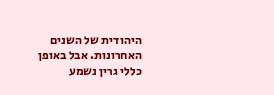היהודית של השנים האחרונות. אבל באופן כללי גרין נשמע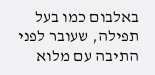באלבום כמו בעל תפילה, שעובר לפני התיבה עם מלוא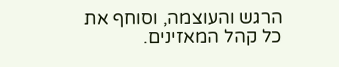הרגש והעוצמה, וסוחף את כל קהל המאזינים.